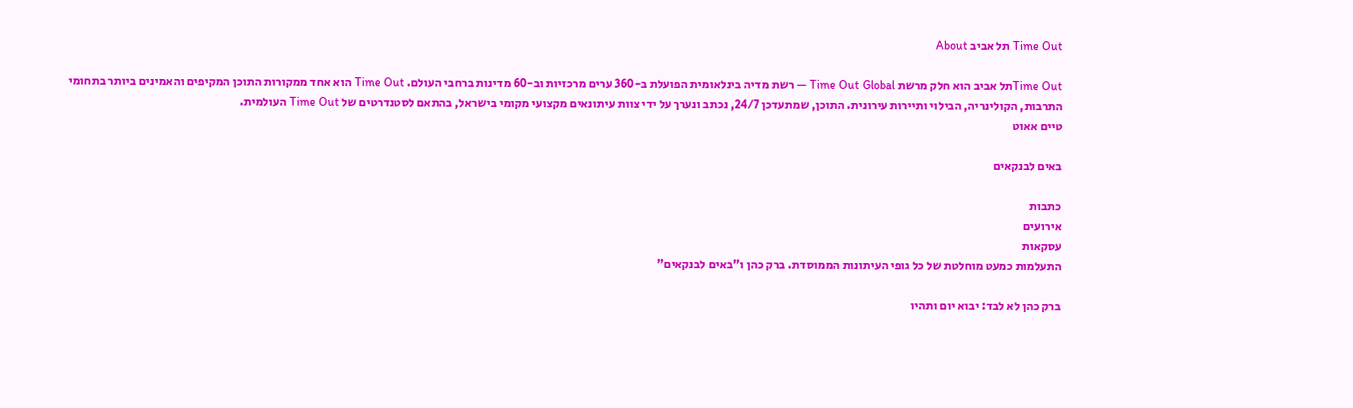Time Out תל אביב About

Time Outתל אביב הוא חלק מרשת Time Out Global — רשת מדיה בינלאומית הפועלת ב-360 ערים מרכזיות וב-60 מדינות ברחבי העולם. Time Out הוא אחד ממקורות התוכן המקיפים והאמינים ביותר בתחומי התרבות, הקולינריה, הבילוי ותיירות עירונית. התוכן, שמתעדכן 24/7, נכתב ונערך על ידי צוות עיתונאים מקצועי מקומי בישראל, בהתאם לסטנדרטים של Time Out העולמית.
טיים אאוט

באים לבנקאים

כתבות
אירועים
עסקאות
התעלמות כמעט מוחלטת של כל גופי העיתונות הממוסדת. ברק כהן ו"באים לבנקאים"

ברק כהן לא לבד: יבוא יום ותהיו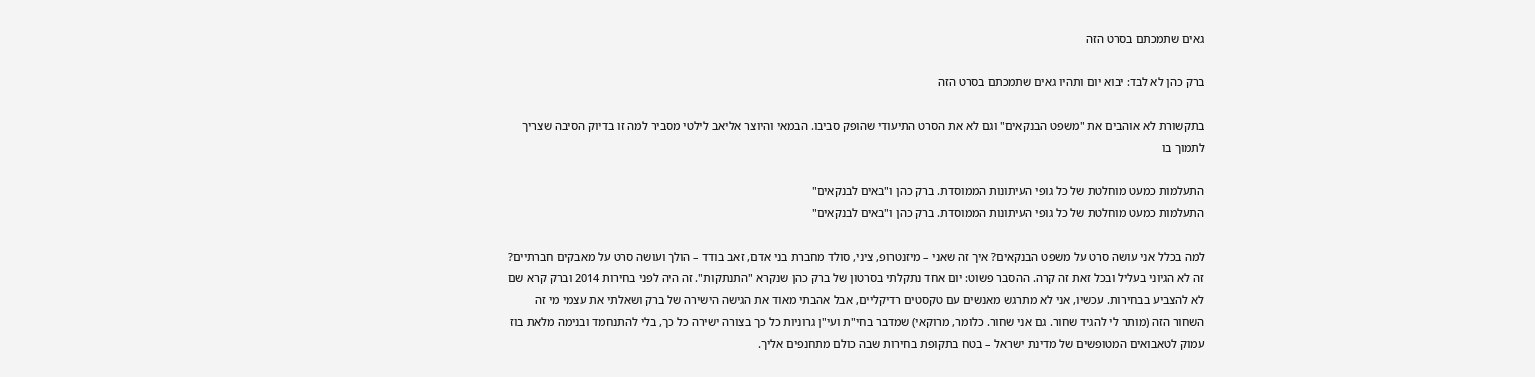גאים שתמכתם בסרט הזה

ברק כהן לא לבד: יבוא יום ותהיו גאים שתמכתם בסרט הזה

בתקשורת לא אוהבים את "משפט הבנקאים" וגם לא את הסרט התיעודי שהופק סביבו. הבמאי והיוצר אליאב לילטי מסביר למה זו בדיוק הסיבה שצריך לתמוך בו

התעלמות כמעט מוחלטת של כל גופי העיתונות הממוסדת. ברק כהן ו"באים לבנקאים"
התעלמות כמעט מוחלטת של כל גופי העיתונות הממוסדת. ברק כהן ו"באים לבנקאים"

למה בכלל אני עושה סרט על משפט הבנקאים? איך זה שאני – מיזנטרופ, ציני, סולד מחברת בני אדם, זאב בודד – הולך ועושה סרט על מאבקים חברתיים? זה לא הגיוני בעליל ובכל זאת זה קרה. ההסבר פשוט: יום אחד נתקלתי בסרטון של ברק כהן שנקרא "התנתקות". זה היה לפני בחירות 2014 וברק קרא שם לא להצביע בבחירות. עכשיו, אני לא מתרגש מאנשים עם טקסטים רדיקליים, אבל אהבתי מאוד את הגישה הישירה של ברק ושאלתי את עצמי מי זה השחור הזה (מותר לי להגיד שחור. גם אני שחור. כלומר, מרוקאי) שמדבר בחי"ת ועי"ן גרוניות כל כך בצורה ישירה כל כך, בלי להתנחמד ובנימה מלאת בוז עמוק לטאבואים המטופשים של מדינת ישראל – בטח בתקופת בחירות שבה כולם מתחנפים אליך.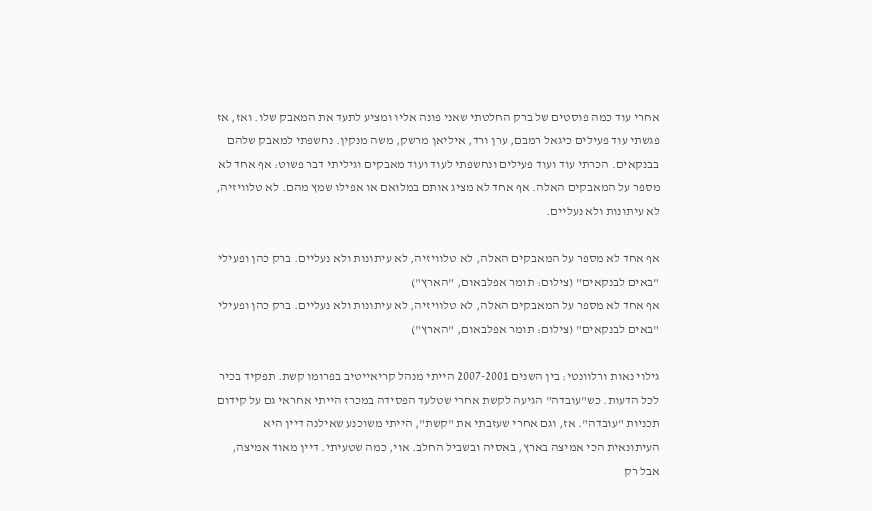אחרי עוד כמה פוסטים של ברק החלטתי שאני פונה אליו ומציע לתעד את המאבק שלו. ואז, אז פגשתי עוד פעילים כיגאל רמבם, ערן ורד, איליאן מרשק, משה מנקין. נחשפתי למאבק שלהם בבנקאים. הכרתי עוד ועוד פעילים ונחשפתי לעוד ועוד מאבקים וגיליתי דבר פשוט: אף אחד לא מספר על המאבקים האלה. אף אחד לא מציג אותם במלואם או אפילו שמץ מהם. לא טלוויזיה, לא עיתונות ולא נעליים.

אף אחד לא מספר על המאבקים האלה, לא טלוויזיה, לא עיתונות ולא נעליים. ברק כהן ופעילי "באים לבנקאים" (צילום: תומר אפלבאום, "הארץ")
אף אחד לא מספר על המאבקים האלה, לא טלוויזיה, לא עיתונות ולא נעליים. ברק כהן ופעילי "באים לבנקאים" (צילום: תומר אפלבאום, "הארץ")

גילוי נאות ורלוונטי: בין השנים 2007-2001 הייתי מנהל קריאייטיב בפרומו קשת. תפקיד בכיר לכל הדעות. כש"עובדה" הגיעה לקשת אחרי שטלעד הפסידה במכרז הייתי אחראי גם על קידום תכניות "עובדה". אז, וגם אחרי שעזבתי את "קשת", הייתי משוכנע שאילנה דיין היא העיתונאית הכי אמיצה בארץ, באסיה ובשביל החלב. אוי, כמה שטעיתי. דיין מאוד אמיצה, אבל רק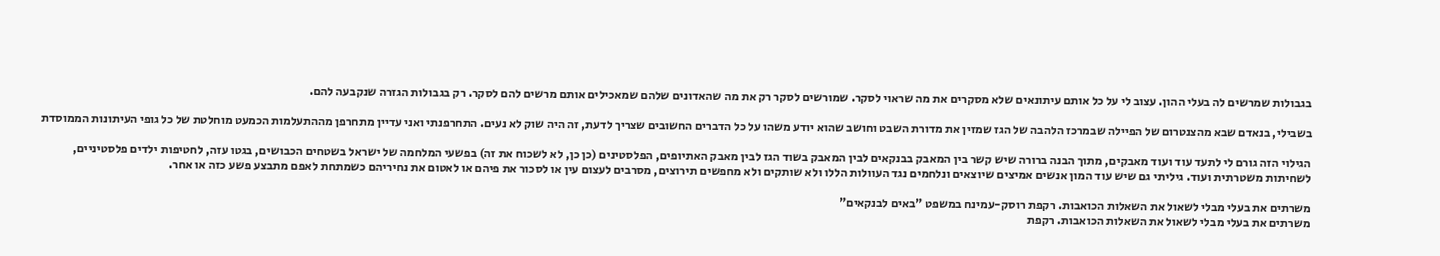בגבולות שמרשים לה בעלי ההון. עצוב לי על כל אותם עיתונאים שלא מסקרים את מה שראוי לסקר. שמורשים לסקר רק את מה שהאדונים שלהם שמאכילים אותם מרשים להם לסקר. רק בגבולות הגזרה שנקבעה להם.

בשבילי, בנאדם שבא מהצנטרום של הפיילה שבמרכז הלהבה של הגז שמזין את מדורת השבט וחושב שהוא יודע משהו על כל הדברים החשובים שצריך לדעת, זה היה שוק לא נעים. התחרפנתי ואני עדיין מתחרפן מההתעלמות הכמעט מוחלטת של כל גופי העיתונות הממוסדת

הגילוי הזה גורם לי לתעד עוד ועוד מאבקים, מתוך הבנה ברורה שיש קשר בין המאבק בבנקאים לבין המאבק בשוד הגז לבין מאבק האתיופים, הפלסטינים (כן כן, לא לשכוח את זה) בפשעי המלחמה של ישראל בשטחים הכבושים, בגטו עזה, לחטיפות ילדים פלסטיניים, לשחיתות משטרתית ועוד. גיליתי גם שיש עוד המון אנשים אמיצים שיוצאים ונלחמים נגד העוולות הללו ולא שותקים ולא מחפשים תירוצים, מסרבים לעצום עין או לסכור את פיהם או לאטום את נחיריהם כשמתחת לאפם מתבצע פשע כזה או אחר.

משרתים את בעלי מבלי לשאול את השאלות הכואבות. רקפת רוסק-עמינח במשפט "באים לבנקאים"
משרתים את בעלי מבלי לשאול את השאלות הכואבות. רקפת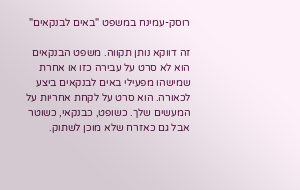רוסק-עמינח במשפט "באים לבנקאים"

זה דווקא נותן תקווה. משפט הבנקאים הוא לא סרט על עבירה כזו או אחרת שמישהו מפעילי באים לבנקאים ביצע לכאורה. הוא סרט על לקחת אחריות על המעשים שלך. כשופט, כבנקאי, כשוטר אבל גם כאזרח שלא מוכן לשתוק.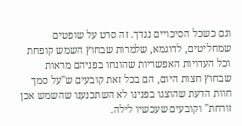וגם כשכל הסיכויים נגדך. זה סרט על שופטים שמחליטים, לדוגמא, שלמרות שבחוץ השמש קופחת וכל העדויות האפשריות שהונחו בפניהם מראות שבחוץ חצות היום, הם בכל זאת קובעים ש"על סמך חוות הדעת שהוצגו בפנינו לא השתכנענו שהשמש אכן זורחת" וקובעים שעכשיו לילה.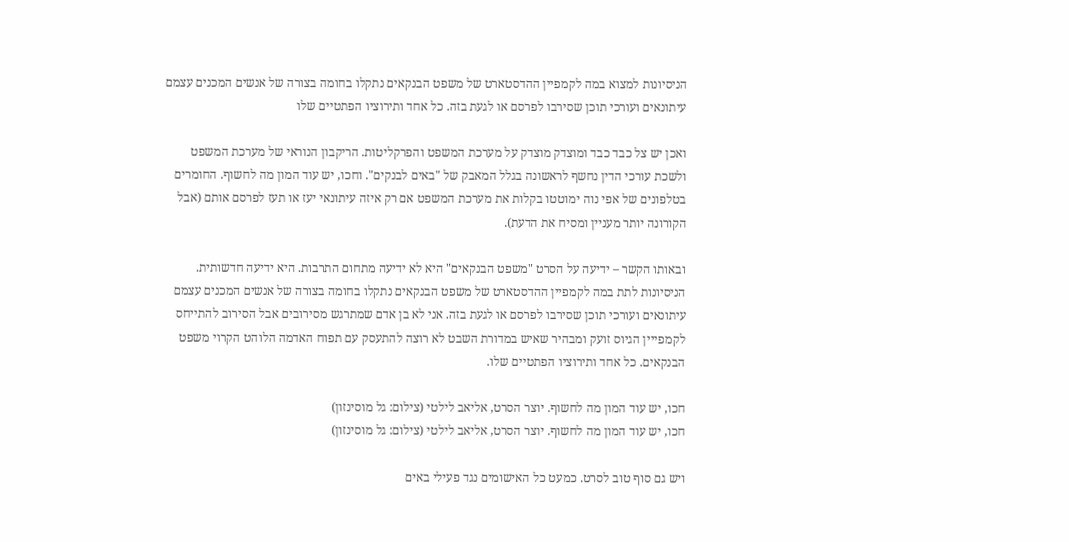הניסיונות למצוא במה לקמפיין ההדסטארט של משפט הבנקאים נתקלו בחומה בצורה של אנשים המכנים עצמם עיתונאים ועורכי תוכן שסירבו לפרסם או לגעת בזה. כל אחד ותירוציו הפתטיים שלו

ואכן יש צל כבד כבד ומוצדק מוצדק על מערכת המשפט והפרקליטות. הריקבון הנוראי של מערכת המשפט ולשכת עורכי הדין נחשף לראשונה בגלל המאבק של "באים לבנקים". וחכו, יש עוד המון מה לחשוף. החומרים בטלפונים של אפי נוה ימוטטו בקלות את מערכת המשפט אם רק איזה עיתונאי יעז או תעז לפרסם אותם (אבל הקורונה יותר מעניין ומסיח את הדעת).

ובאותו הקשר – ידיעה על הסרט "משפט הבנקאים" היא לא ידיעה מתחום התרבות. היא ידיעה חדשותית. הניסיונות לתת במה לקמפיין ההדסטארט של משפט הבנקאים נתקלו בחומה בצורה של אנשים המכנים עצמם עיתונאים ועורכי תוכן שסירבו לפרסם או לגעת בזה. אני לא בן אדם שמתרגש מסירובים אבל הסירוב להתייחס לקמפייין הגיוס זועק ומבהיר שאיש במדורת השבט לא רוצה להתעסק עם תפוח האדמה הלוהט הקרוי משפט הבנקאים. כל אחד ותירוציו הפתטיים שלו.

חכו, יש עוד המון מה לחשוף. יוצר הסרט, אליאב לילטי (צילום: גל מוסינזון)
חכו, יש עוד המון מה לחשוף. יוצר הסרט, אליאב לילטי (צילום: גל מוסינזון)

ויש גם סוף טוב לסרט. כמעט כל האישומים נגד פעילי באים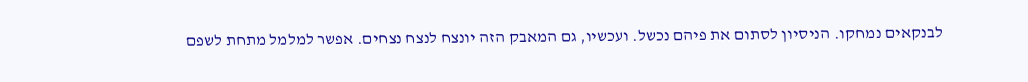לבנקאים נמחקו. הניסיון לסתום את פיהם נכשל. ועכשיו, גם המאבק הזה יונצח לנצח נצחים. אפשר למלמל מתחת לשפם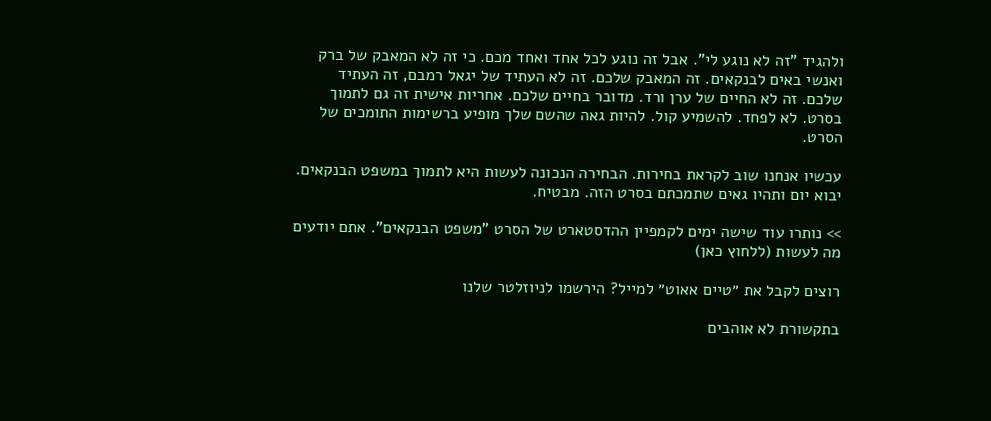ולהגיד "זה לא נוגע לי". אבל זה נוגע לכל אחד ואחד מכם. כי זה לא המאבק של ברק ואנשי באים לבנקאים. זה המאבק שלכם. זה לא העתיד של יגאל רמבם, זה העתיד שלכם. זה לא החיים של ערן ורד. מדובר בחיים שלכם. אחריות אישית זה גם לתמוך בסרט. לא לפחד. להשמיע קול. להיות גאה שהשם שלך מופיע ברשימות התומכים של הסרט.

עכשיו אנחנו שוב לקראת בחירות. הבחירה הנכונה לעשות היא לתמוך במשפט הבנקאים. יבוא יום ותהיו גאים שתמכתם בסרט הזה. מבטיח.

>> נותרו עוד שישה ימים לקמפיין ההדסטארט של הסרט "משפט הבנקאים". אתם יודעים מה לעשות (ללחוץ כאן)

רוצים לקבל את ״טיים אאוט״ למייל? הירשמו לניוזלטר שלנו

בתקשורת לא אוהבים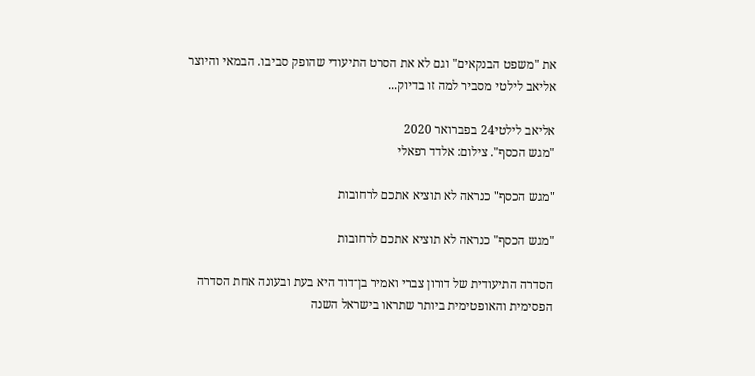את "משפט הבנקאים" וגם לא את הסרט התיעודי שהופק סביבו. הבמאי והיוצר אליאב לילטי מסביר למה זו בדיוק...

אליאב לילטי24 בפברואר 2020
"מגש הכסף". צילום: אלדד רפאלי

"מגש הכסף" כנראה לא תוציא אתכם לרחובות

"מגש הכסף" כנראה לא תוציא אתכם לרחובות

הסדרה התיעודית של דורון צברי ואמיר בן־דוד היא בעת ובעונה אחת הסדרה הפסימית והאופטימית ביותר שתראו בישראל השנה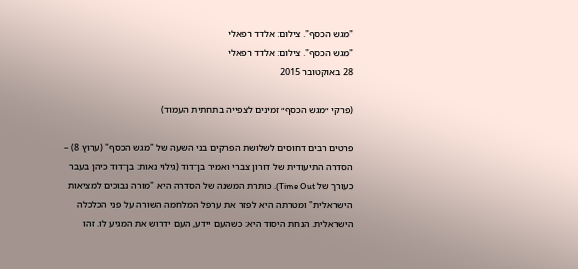"מגש הכסף". צילום: אלדד רפאלי
"מגש הכסף". צילום: אלדד רפאלי
28 באוקטובר 2015

(פרקי ״מגש הכסף״ זמינים לצפייה בתחתית העמוד)

פרטים רבים דחוסים לשלושת הפרקים בני השעה של "מגש הכסף" (ערוץ 8) – הסדרה התיעודית של דורון צברי ואמיר בן־דוד (גילוי נאות: בן־דוד כיהן בעבר כעורך של Time Out). כותרת המשנה של הסדרה היא "מורה נבוכים למציאות הישראלית" ומטרתה היא לפזר את ערפל המלחמה השורה על פני הכלכלה הישראלית. הנחת היסוד היא: כשהעם יידע, העם ידרוש את המגיע לו. זהו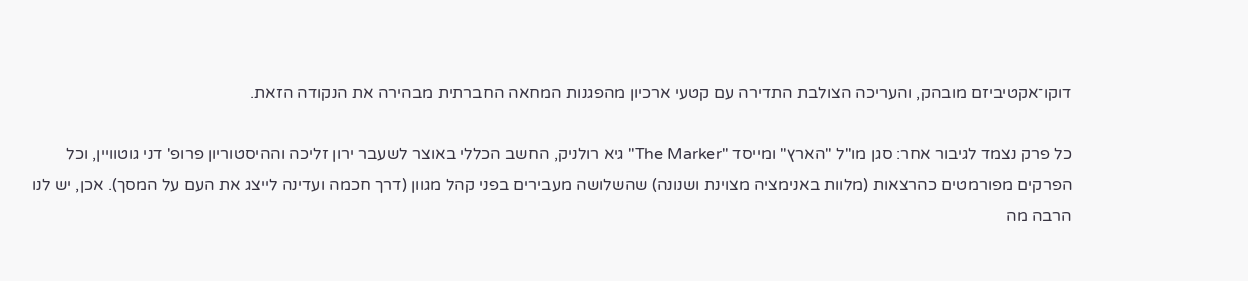דוקו־אקטיביזם מובהק, והעריכה הצולבת התדירה עם קטעי ארכיון מהפגנות המחאה החברתית מבהירה את הנקודה הזאת.

כל פרק נצמד לגיבור אחר: סגן מו"ל "הארץ" ומייסד "The Marker" גיא רולניק, החשב הכללי באוצר לשעבר ירון זליכה וההיסטוריון פרופ' דני גוטוויין, וכל הפרקים מפורמטים כהרצאות (מלוות באנימציה מצוינת ושנונה) שהשלושה מעבירים בפני קהל מגוון (דרך חכמה ועדינה לייצג את העם על המסך). אכן, יש לנו הרבה מה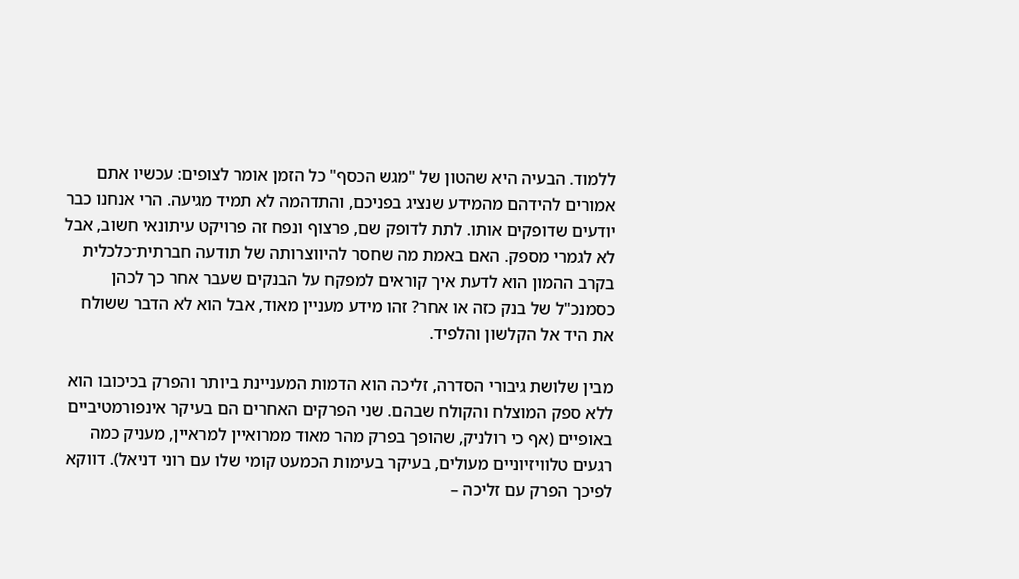ללמוד. הבעיה היא שהטון של "מגש הכסף" כל הזמן אומר לצופים: עכשיו אתם אמורים להידהם מהמידע שנציג בפניכם, והתדהמה לא תמיד מגיעה. הרי אנחנו כבר יודעים שדופקים אותו. לתת לדופק שם, פרצוף ונפח זה פרויקט עיתונאי חשוב, אבל לא לגמרי מספק. האם באמת מה שחסר להיווצרותה של תודעה חברתית־כלכלית בקרב ההמון הוא לדעת איך קוראים למפקח על הבנקים שעבר אחר כך לכהן כסמנכ"ל של בנק כזה או אחר? זהו מידע מעניין מאוד, אבל הוא לא הדבר ששולח את היד אל הקלשון והלפיד.

מבין שלושת גיבורי הסדרה, זליכה הוא הדמות המעניינת ביותר והפרק בכיכובו הוא ללא ספק המוצלח והקולח שבהם. שני הפרקים האחרים הם בעיקר אינפורמטיביים באופיים (אף כי רולניק, שהופך בפרק מהר מאוד ממרואיין למראיין, מעניק כמה רגעים טלוויזיוניים מעולים, בעיקר בעימות הכמעט קומי שלו עם רוני דניאל). דווקא לפיכך הפרק עם זליכה –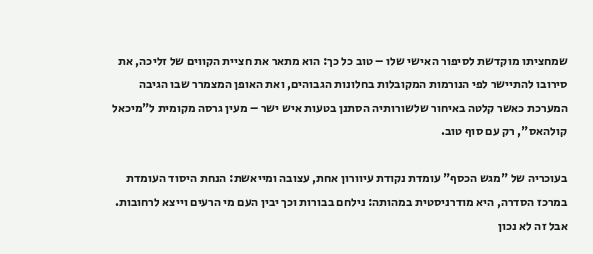שמחציתו מוקדשת לסיפור האישי שלו – טוב כל כך: הוא מתאר את חציית הקווים של זליכה, את סירובו להתיישר לפי הנורמות המקובלות בחלונות הגבוהים, ואת האופן המצמרר שבו הגיבה המערכת כאשר קלטה באיחור שלשורותיה הסתנן בטעות איש ישר – מעין גרסה מקומית ל"מיכאל קולהאס", רק עם סוף טוב.

בעוכריה של "מגש הכסף" עומדת נקודת עיוורון אחת, עצובה ומייאשת: הנחת היסוד העומדת במרכז הסדרה, היא מודרניסטית במהותה: נילחם בבורות וכך יבין העם מי הרעים וייצא לרחובות. אבל זה לא נכון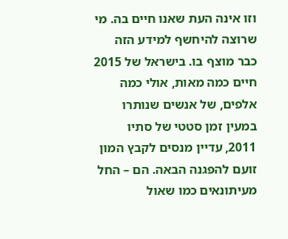וזו אינה העת שאנו חיים בה. מי שרוצה להיחשף למידע הזה כבר מוצף בו. בישראל של 2015 חיים כמה מאות, אולי כמה אלפים, של אנשים שנותרו במעין זמן סטטי של סתיו 2011, עדיין מנסים לקבץ המון זועם להפגנה הבאה. הם – החל מעיתונאים כמו שאול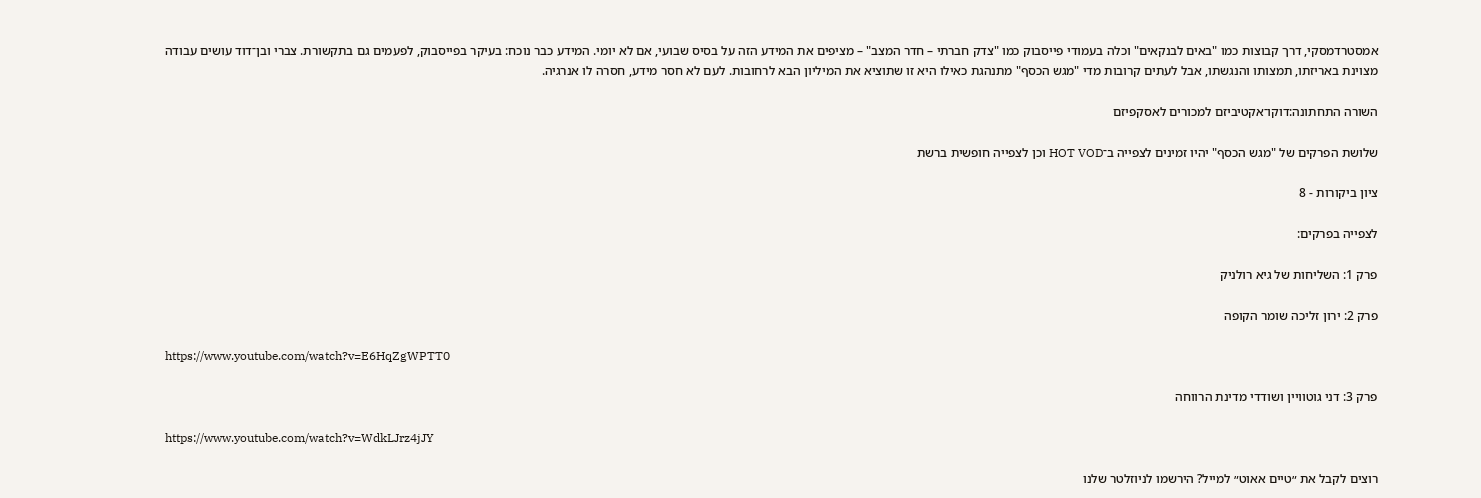אמסטרדמסקי, דרך קבוצות כמו "באים לבנקאים" וכלה בעמודי פייסבוק כמו "צדק חברתי – חדר המצב" – מציפים את המידע הזה על בסיס שבועי, אם לא יומי. המידע כבר נוכח: בעיקר בפייסבוק, לפעמים גם בתקשורת. צברי ובן־דוד עושים עבודה מצוינת באריזתו, תמצותו והנגשתו, אבל לעתים קרובות מדי "מגש הכסף" מתנהגת כאילו היא זו שתוציא את המיליון הבא לרחובות. לעם לא חסר מידע, חסרה לו אנרגיה.

השורה התחתונה:דוקו־אקטיביזם למכורים לאסקפיזם

שלושת הפרקים של "מגש הכסף" יהיו זמינים לצפייה ב־HOT VOD וכן לצפייה חופשית ברשת

ציון ביקורות - 8

לצפייה בפרקים:

פרק 1: השליחות של גיא רולניק

פרק 2: ירון זליכה שומר הקופה

https://www.youtube.com/watch?v=E6HqZgWPTT0

פרק 3: דני גוטוויין ושודדי מדינת הרווחה

https://www.youtube.com/watch?v=WdkLJrz4jJY

רוצים לקבל את ״טיים אאוט״ למייל? הירשמו לניוזלטר שלנו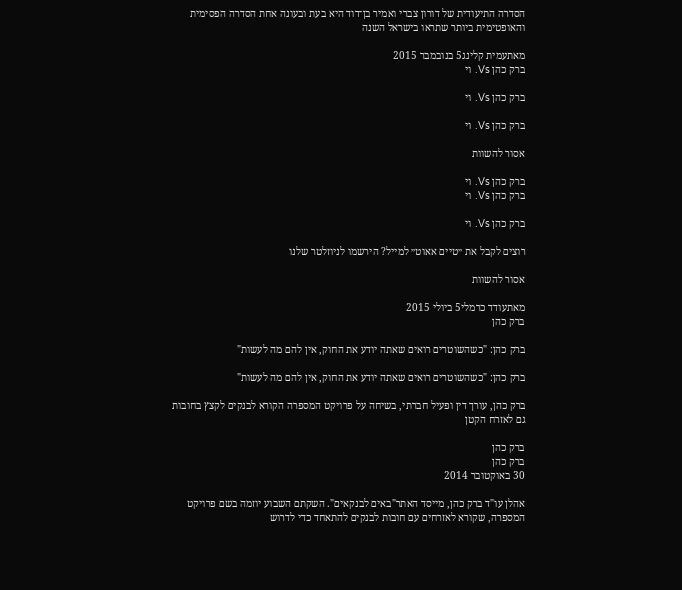הסדרה התיעודית של דורון צברי ואמיר בן־דוד היא בעת ובעונה אחת הסדרה הפסימית והאופטימית ביותר שתראו בישראל השנה

מאתעמית קלינג5 בנובמבר 2015
ברק כהן Vs. וי

ברק כהן Vs. וי

ברק כהן Vs. וי

אסור להשוות

ברק כהן Vs. וי
ברק כהן Vs. וי

ברק כהן Vs. וי

רוצים לקבל את ״טיים אאוט״ למייל? הירשמו לניוזלטר שלנו

אסור להשוות

מאתעודד כרמלי5 ביולי 2015
ברק כהן

ברק כהן: "כשהשוטרים רואים שאתה יודע את החוק, אין להם מה לעשות"

ברק כהן: "כשהשוטרים רואים שאתה יודע את החוק, אין להם מה לעשות"

ברק כהן, עורך דין ופעיל חברתי, בשיחה על פרויקט המספרה הקורא לבנקים לקצץ בחובות גם לאזרח הקטן

ברק כהן
ברק כהן
30 באוקטובר 2014

אהלן עו"ד ברק כהן, מייסד האתר"באים לבנקאים". השקתם השבוע יוזמה בשם פרויקט המספרה, שקורא לאזרחים עם חובות לבנקים להתאחד כדי לדרוש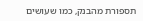תספורת מהבנק, כמו שעושים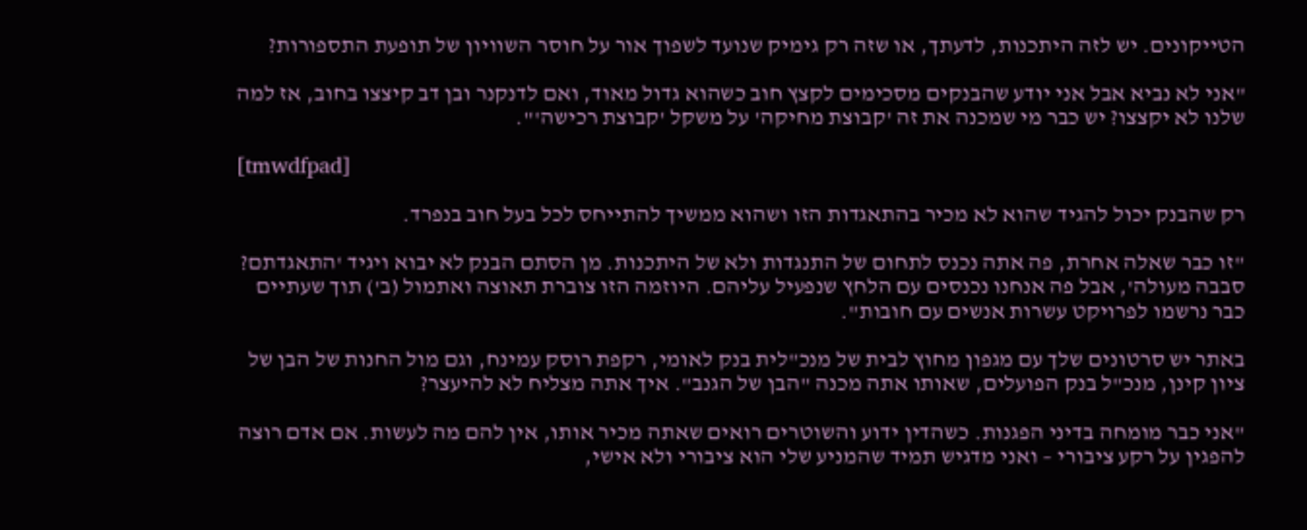הטייקונים. יש לזה היתכנות, לדעתך, או שזה רק גימיק שנועד לשפוך אור על חוסר השוויון של תופעת התספורות?

"אני לא נביא אבל אני יודע שהבנקים מסכימים לקצץ חוב כשהוא גדול מאוד, ואם לדנקנר ובן דב קיצצו בחוב, אז למה שלנו לא יקצצו? יש כבר מי שמכנה את זה 'קבוצת מחיקה' על משקל 'קבוצת רכישה'".

[tmwdfpad]

רק שהבנק יכול להגיד שהוא לא מכיר בהתאגדות הזו ושהוא ממשיך להתייחס לכל בעל חוב בנפרד.

"זו כבר שאלה אחרת, פה אתה נכנס לתחום של התנגדות ולא של היתכנות. מן הסתם הבנק לא יבוא ויגיד 'התאגדתם? סבבה מעולה', אבל פה אנחנו נכנסים עם הלחץ שנפעיל עליהם. היוזמה הזו צוברת תאוצה ואתמול (ב') תוך שעתיים כבר נרשמו לפרויקט עשרות אנשים עם חובות".

באתר יש סרטונים שלך עם מגפון מחוץ לבית של מנכ"לית בנק לאומי, רקפת רוסק עמינח, וגם מול החנות של הבן של ציון קינן, מנכ"ל בנק הפועלים, שאותו אתה מכנה "הבן של הגנב". איך אתה מצליח לא להיעצר?

"אני כבר מומחה בדיני הפגנות. כשהדין ידוע והשוטרים רואים שאתה מכיר אותו, אין להם מה לעשות. אם אדם רוצה להפגין על רקע ציבורי – ואני מדגיש תמיד שהמניע שלי הוא ציבורי ולא אישי,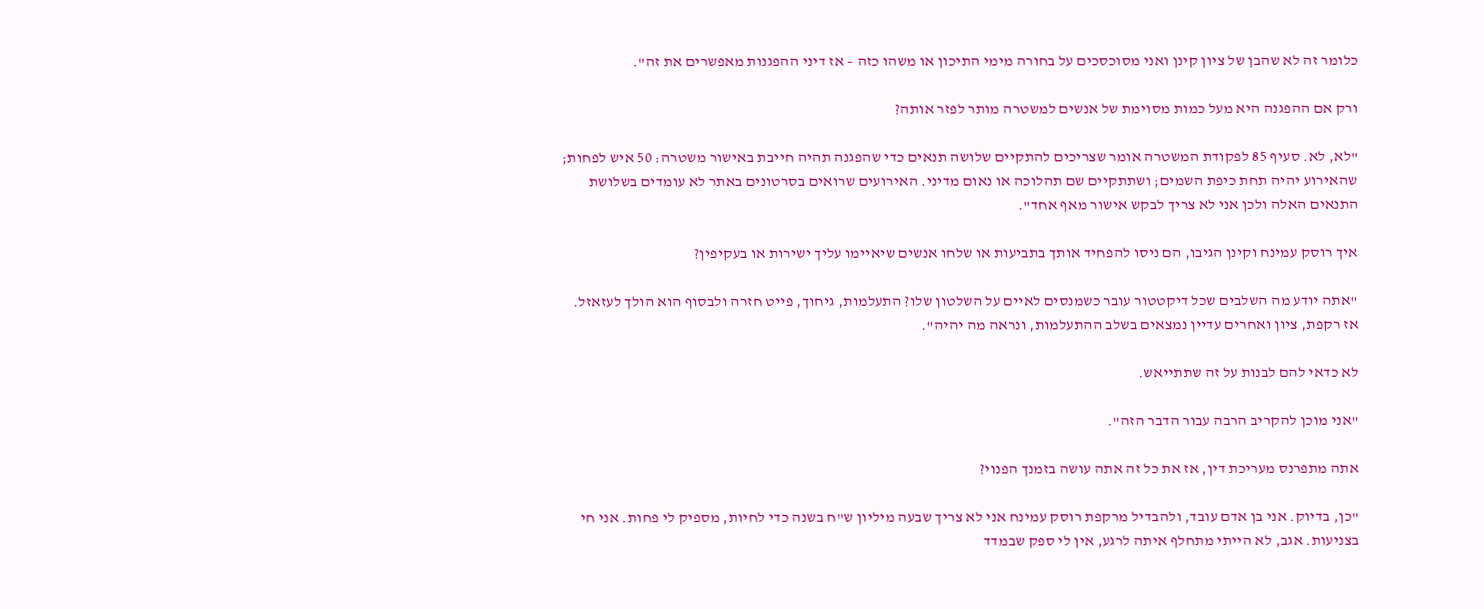כלומר זה לא שהבן של ציון קינן ואני מסוכסכים על בחורה מימי התיכון או משהו כזה – אז דיני ההפגנות מאפשרים את זה".

ורק אם ההפגנה היא מעל כמות מסוימת של אנשים למשטרה מותר לפזר אותה?

"לא, לא. סעיף 85 לפקודת המשטרה אומר שצריכים להתקיים שלושה תנאים כדי שהפגנה תהיה חייבת באישור משטרה: 50 איש לפחות; שהאירוע יהיה תחת כיפת השמים; ושתתקיים שם תהלוכה או נאום מדיני. האירועים שרואים בסרטונים באתר לא עומדים בשלושת התנאים האלה ולכן אני לא צריך לבקש אישור מאף אחד".

איך רוסק עמינח וקינן הגיבו, הם ניסו להפחיד אותך בתביעות או שלחו אנשים שיאיימו עליך ישירות או בעקיפין?

"אתה יודע מה השלבים שכל דיקטטור עובר כשמנסים לאיים על השלטון שלו? התעלמות, גיחוך, פייט חזרה ולבסוף הוא הולך לעזאזל. אז רקפת, ציון ואחרים עדיין נמצאים בשלב ההתעלמות, ונראה מה יהיה".

לא כדאי להם לבנות על זה שתתייאש.

"אני מוכן להקריב הרבה עבור הדבר הזה".

אתה מתפרנס מעריכת דין, אז את כל זה אתה עושה בזמנך הפנוי?

"כן, בדיוק. אני בן אדם עובד, ולהבדיל מרקפת רוסק עמינח אני לא צריך שבעה מיליון ש"ח בשנה כדי לחיות, מספיק לי פחות. אני חי בצניעות. אגב, לא הייתי מתחלף איתה לרגע, אין לי ספק שבמדד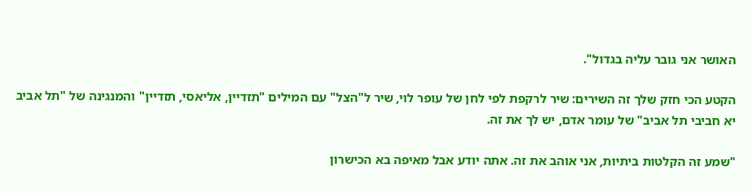האושר אני גובר עליה בגדול".

הקטע הכי חזק שלך זה השירים: שיר לרקפת לפי לחן של עופר לוי, שיר ל"הצל" עם המילים "תזדיין, אליאסי, תזדיין" והמנגינה של "תל אביב יא חביבי תל אביב" של עומר אדם, יש לך את זה.

"שמע זה הקלטות ביתיות, אני אוהב את זה. אתה יודע אבל מאיפה בא הכישרון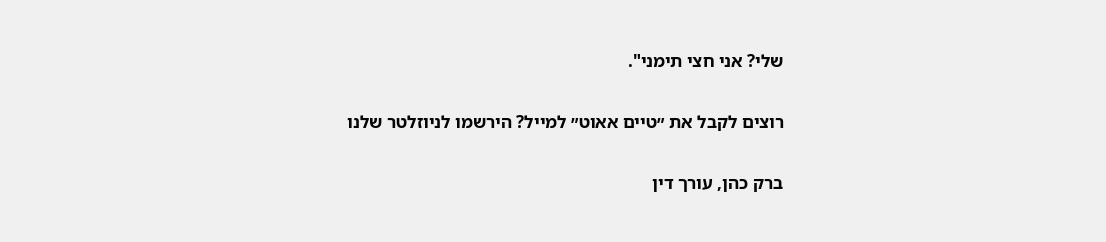שלי? אני חצי תימני".

רוצים לקבל את ״טיים אאוט״ למייל? הירשמו לניוזלטר שלנו

ברק כהן, עורך דין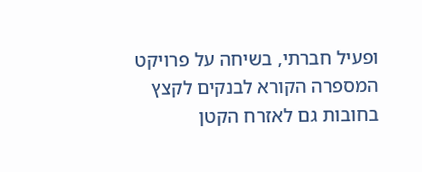ופעיל חברתי, בשיחה על פרויקט המספרה הקורא לבנקים לקצץ בחובות גם לאזרח הקטן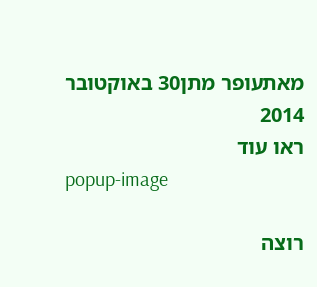מאתעופר מתן30 באוקטובר 2014
ראו עוד
popup-image

רוצה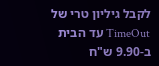לקבל גיליון טרי של TimeOut עד הבית ב-9.90 ש"ח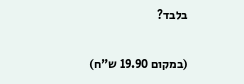בלבד?

(במקום 19.90 ש"ח)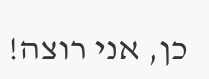כן, אני רוצה!